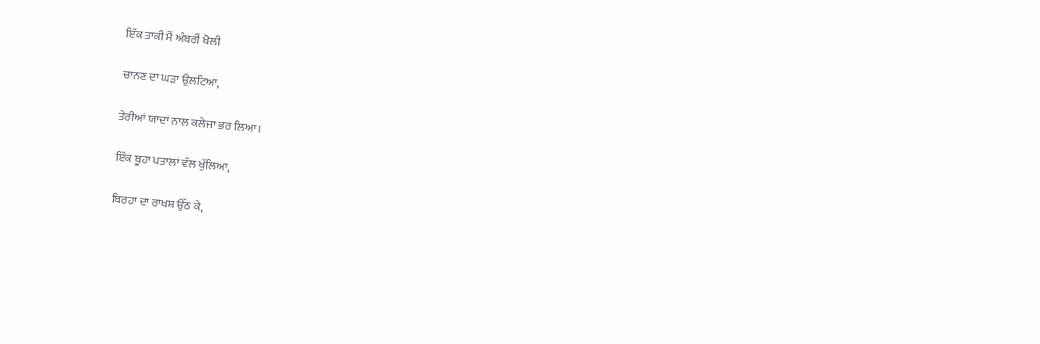ਇੱਕ ਤਾਕੀ ਮੈਂ ਅੰਬਰੀਂ ਖੋਲੀ

ਚਾਨਣ ਦਾ ਘੜਾ ਉਲਟਿਆ,

ਤੇਰੀਆਂ ਯਾਦਾਂ ਨਾਲ ਕਲੇਜਾ ਭਰ ਲਿਆ।

ਇੱਕ ਬੂਹਾ ਪਤਾਲਾਂ ਵੱਲ ਖੁੱਲਿਆ,

ਬਿਰਹਾ ਦਾ ਰਾਖਸ਼ ਉੱਠ ਕੇ,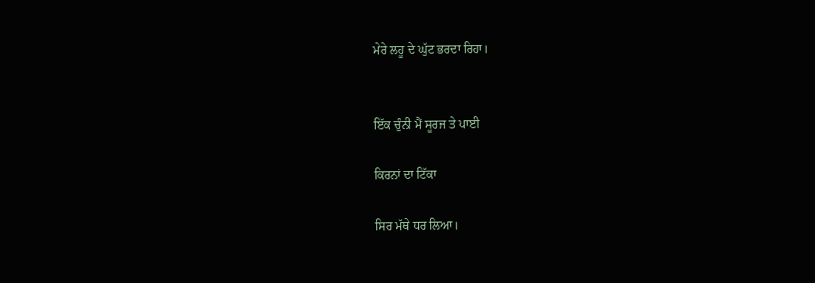ਮੇਰੇ ਲਹੂ ਦੇ ਘੁੱਟ ਭਰਦਾ ਰਿਹਾ।


ਇੱਕ ਚੁੰਨੀ ਮੈਂ ਸੂਰਜ ਤੇ ਪਾਈ

ਕਿਰਨਾਂ ਦਾ ਟਿੱਕਾ

ਸਿਰ ਮੱਥੇ ਧਰ ਲਿਆ।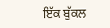ਇੱਕ ਬੁੱਕਲ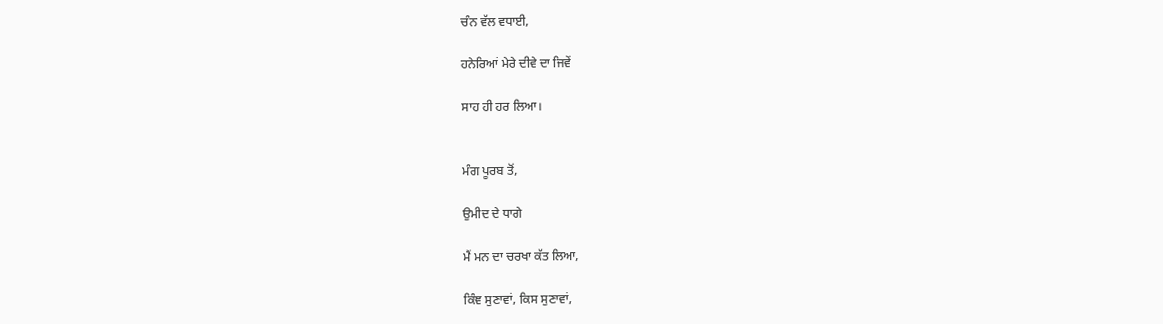ਚੰਨ ਵੱਲ ਵਧਾਈ,

ਹਨੇਰਿਆਂ ਮੇਰੇ ਦੀਵੇ ਦਾ ਜਿਵੇਂ

ਸਾਹ ਹੀ ਹਰ ਲਿਆ।


ਮੰਗ ਪੂਰਬ ਤੋਂ,

ਉਮੀਦ ਦੇ ਧਾਗੇ

ਮੈਂ ਮਨ ਦਾ ਚਰਖਾ ਕੱਤ ਲਿਆ,

ਕਿੰਞ ਸੁਣਾਵਾਂ, ਕਿਸ ਸੁਣਾਵਾਂ,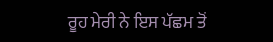ਰੂਹ ਮੇਰੀ ਨੇ ਇਸ ਪੱਛਮ ਤੋਂ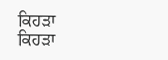ਕਿਹੜਾ ਕਿਹੜਾ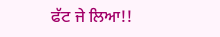ਫੱਟ ਜੇ ਲਿਆ!!